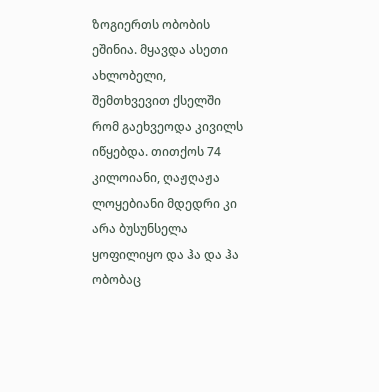ზოგიერთს ობობის ეშინია. მყავდა ასეთი ახლობელი, შემთხვევით ქსელში რომ გაეხვეოდა კივილს იწყებდა. თითქოს 74 კილოიანი, ღაჟღაჟა ლოყებიანი მდედრი კი არა ბუსუნსელა ყოფილიყო და ჰა და ჰა ობობაც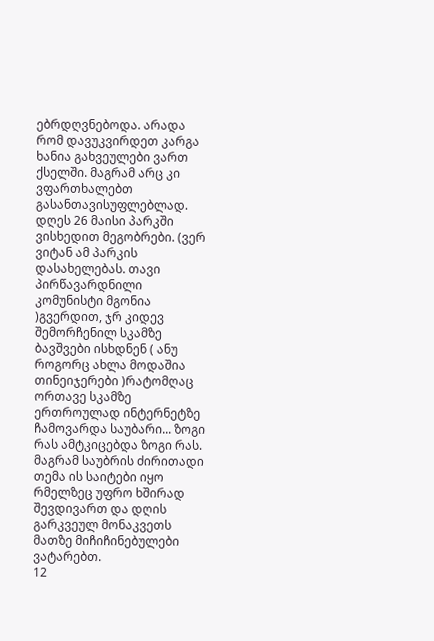ებრდღვნებოდა. არადა რომ დავუკვირდეთ კარგა ხანია გახვეულები ვართ ქსელში. მაგრამ არც კი ვფართხალებთ გასანთავისუფლებლად.
დღეს 26 მაისი პარკში ვისხედით მეგობრები. (ვერ ვიტან ამ პარკის დასახელებას. თავი პირწავარდნილი კომუნისტი მგონია )გვერდით, ჯრ კიდევ შემორჩენილ სკამზე ბავშვები ისხდნენ ( ანუ როგორც ახლა მოდაშია თინეიჯერები )რატომღაც ორთავე სკამზე ერთროულად ინტერნეტზე ჩამოვარდა საუბარი... ზოგი რას ამტკიცებდა ზოგი რას. მაგრამ საუბრის ძირითადი თემა ის საიტები იყო რმელზეც უფრო ხშირად შევდივართ და დღის გარკვეულ მონაკვეთს მათზე მიჩიჩინებულები ვატარებთ.
12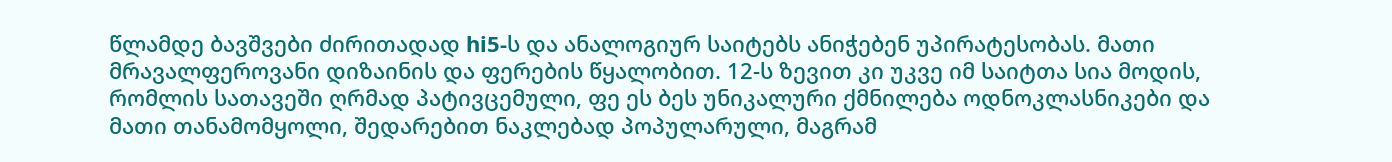წლამდე ბავშვები ძირითადად hi5-ს და ანალოგიურ საიტებს ანიჭებენ უპირატესობას. მათი მრავალფეროვანი დიზაინის და ფერების წყალობით. 12-ს ზევით კი უკვე იმ საიტთა სია მოდის, რომლის სათავეში ღრმად პატივცემული, ფე ეს ბეს უნიკალური ქმნილება ოდნოკლასნიკები და მათი თანამომყოლი, შედარებით ნაკლებად პოპულარული, მაგრამ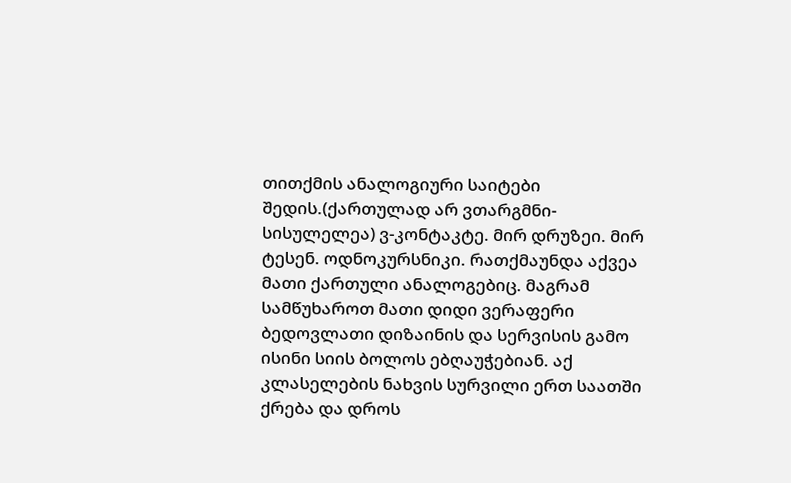თითქმის ანალოგიური საიტები შედის.(ქართულად არ ვთარგმნი-სისულელეა) ვ-კონტაკტე. მირ დრუზეი. მირ ტესენ. ოდნოკურსნიკი. რათქმაუნდა აქვეა მათი ქართული ანალოგებიც. მაგრამ სამწუხაროთ მათი დიდი ვერაფერი ბედოვლათი დიზაინის და სერვისის გამო ისინი სიის ბოლოს ებღაუჭებიან. აქ კლასელების ნახვის სურვილი ერთ საათში ქრება და დროს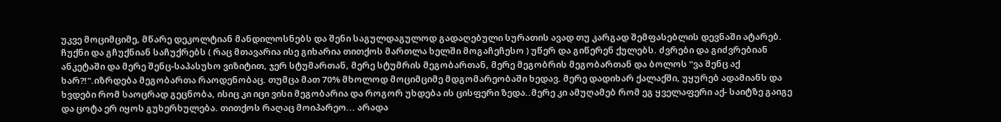უკვე მოციმციმე, მწარე დეკოლტიან მანდილოსნებს და შენი საგულდაგულოდ გადაღებული სურათის ავად თუ კარგად შემფასებლის დევნაში ატარებ. ჩუქნი და გჩუქნიან საჩუქრებს ( რაც მთავარია ისე გიხარია თითქოს მართლა ხელში მოგაჩეჩესო ) უწერ და გიწერენ ქულებს. ძვრები და გიძვრებიან ანკეტაში და მერე შენც-საპასუხო ვიზიტით, ჯერ სტუმართან, მერე სტუმრის მეგობართან, მერე მეგობრის მეგობართან და ბოლოს "ვა შენც აქ ხარ?!".იზრდება მეგობართა რაოდენობაც. თუმცა მათ 70% მხოლოდ მოციმციმე მდგომარეობაში ხედავ. მერე დადიხარ ქალაქში, უყურებ ადამიანს და ხვდები რომ საოცრად გეცნობა, ისიც კი იცი ვისი მეგობარია და როგორ უხდება ის ცისფერი ზედა..მერე კი ამუღამებ რომ ეგ ყველაფერი აქ- საიტზე გაიგე და ცოტა ერ იყოს გუხერხულება. თითქოს რაღაც მოიპარეო... არადა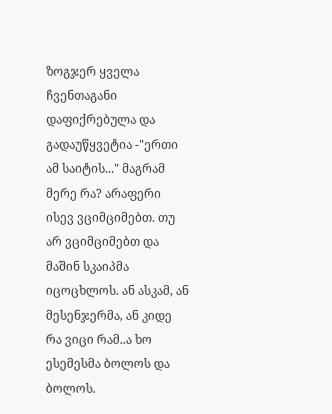ზოგჯერ ყველა ჩვენთაგანი დაფიქრებულა და გადაუწყვეტია -"ერთი ამ საიტის..." მაგრამ მერე რა? არაფერი ისევ ვციმციმებთ. თუ არ ვციმციმებთ და მაშინ სკაიპმა იცოცხლოს. ან ასკამ, ან მესენჯერმა, ან კიდე რა ვიცი რამ..ა ხო ესემესმა ბოლოს და ბოლოს.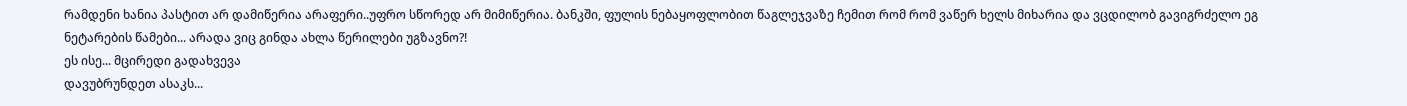რამდენი ხანია პასტით არ დამიწერია არაფერი..უფრო სწორედ არ მიმიწერია. ბანკში, ფულის ნებაყოფლობით წაგლეჯვაზე ჩემით რომ რომ ვაწერ ხელს მიხარია და ვცდილობ გავიგრძელო ეგ ნეტარების წამები... არადა ვიც გინდა ახლა წერილები უგზავნო?!
ეს ისე... მცირედი გადახვევა
დავუბრუნდეთ ასაკს...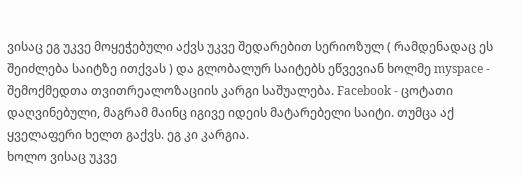ვისაც ეგ უკვე მოყეჭებული აქვს უკვე შედარებით სერიოზულ ( რამდენადაც ეს შეიძლება საიტზე ითქვას ) და გლობალურ საიტებს ეწვევიან ხოლმე myspace - შემოქმედთა თვითრეალოზაციის კარგი საშუალება. Facebook - ცოტათი დაღვინებული, მაგრამ მაინც იგივე იდეის მატარებელი საიტი. თუმცა აქ ყველაფერი ხელთ გაქვს. ეგ კი კარგია.
ხოლო ვისაც უკვე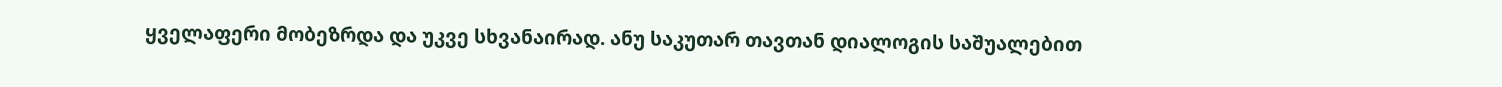ყველაფერი მობეზრდა და უკვე სხვანაირად. ანუ საკუთარ თავთან დიალოგის საშუალებით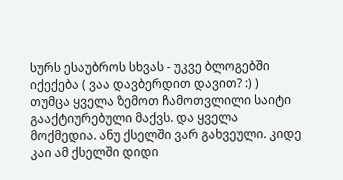სურს ესაუბროს სხვას - უკვე ბლოგებში იქექება ( ვაა დავბერდით დავით? :) )
თუმცა ყველა ზემოთ ჩამოთვლილი საიტი გააქტიურებული მაქვს. და ყველა მოქმედია. ანუ ქსელში ვარ გახვეული. კიდე კაი ამ ქსელში დიდი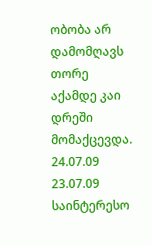ობობა არ დამომღავს თორე აქამდე კაი დრეში მომაქცევდა.
24.07.09
23.07.09
საინტერესო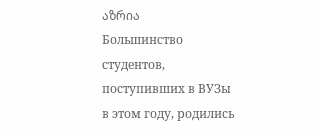აზრია
Большинство студентов, поступивших в ВУЗы в этом году, родились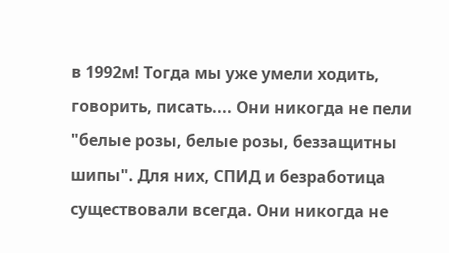в 1992м! Тогда мы уже умели ходить, говорить, писать.... Они никогда не пели "белые розы, белые розы, беззащитны шипы". Для них, СПИД и безработица существовали всегда. Они никогда не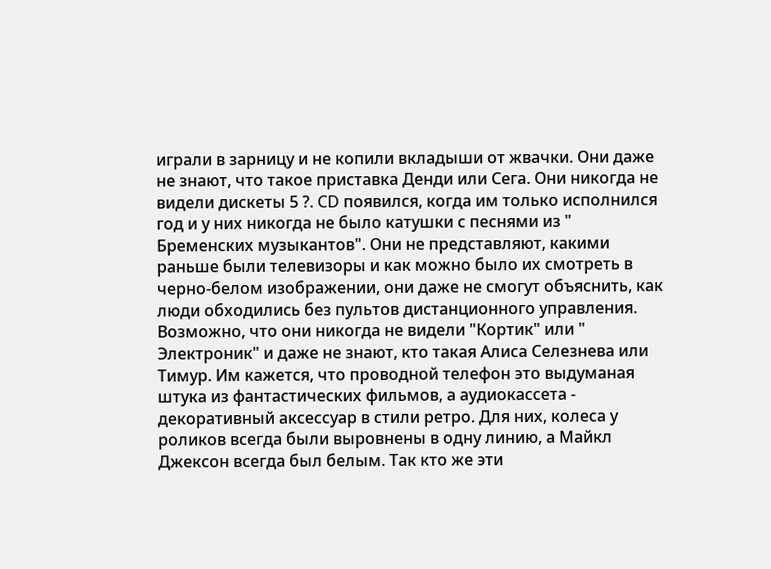играли в зарницу и не копили вкладыши от жвачки. Они даже не знают, что такое приставка Денди или Сега. Они никогда не видели дискеты 5 ?. CD появился, когда им только исполнился год и у них никогда не было катушки с песнями из " Бременских музыкантов". Они не представляют, какими раньше были телевизоры и как можно было их смотреть в черно-белом изображении, они даже не смогут объяснить, как люди обходились без пультов дистанционного управления. Возможно, что они никогда не видели "Кортик" или " Электроник" и даже не знают, кто такая Алиса Селезнева или Тимур. Им кажется, что проводной телефон это выдуманая штука из фантастических фильмов, а аудиокассета - декоративный аксессуар в стили ретро. Для них, колеса у роликов всегда были выровнены в одну линию, а Майкл Джексон всегда был белым. Так кто же эти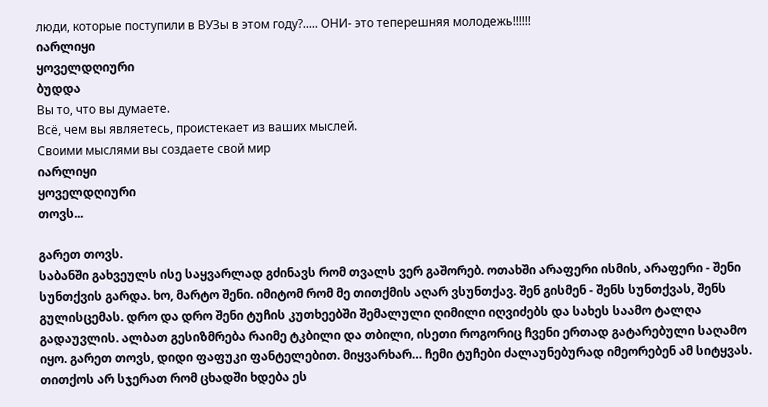люди, которые поступили в ВУЗы в этом году?..... ОНИ- это теперешняя молодежь!!!!!!
იარლიყი
ყოველდღიური
ბუდდა
Вы то, что вы думаете.
Всё, чем вы являетесь, проистекает из ваших мыслей.
Своими мыслями вы создаете свой мир
იარლიყი
ყოველდღიური
თოვს...

გარეთ თოვს.
საბანში გახვეულს ისე საყვარლად გძინავს რომ თვალს ვერ გაშორებ. ოთახში არაფერი ისმის, არაფერი - შენი სუნთქვის გარდა. ხო, მარტო შენი. იმიტომ რომ მე თითქმის აღარ ვსუნთქავ. შენ გისმენ - შენს სუნთქვას, შენს გულისცემას. დრო და დრო შენი ტუჩის კუთხეებში შემალული ღიმილი იღვიძებს და სახეს საამო ტალღა გადაუვლის. ალბათ გესიზმრება რაიმე ტკბილი და თბილი, ისეთი როგორიც ჩვენი ერთად გატარებული საღამო იყო. გარეთ თოვს, დიდი ფაფუკი ფანტელებით. მიყვარხარ… ჩემი ტუჩები ძალაუნებურად იმეორებენ ამ სიტყვას. თითქოს არ სჯერათ რომ ცხადში ხდება ეს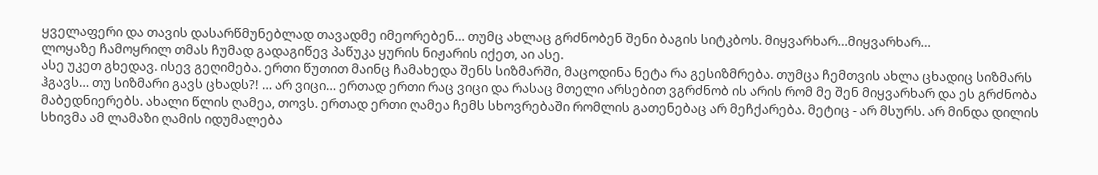ყველაფერი და თავის დასარწმუნებლად თავადმე იმეორებენ… თუმც ახლაც გრძნობენ შენი ბაგის სიტკბოს. მიყვარხარ…მიყვარხარ…
ლოყაზე ჩამოყრილ თმას ჩუმად გადაგიწევ პაწუკა ყურის ნიჟარის იქეთ, აი ასე.
ასე უკეთ გხედავ. ისევ გეღიმება. ერთი წუთით მაინც ჩამახედა შენს სიზმარში, მაცოდინა ნეტა რა გესიზმრება. თუმცა ჩემთვის ახლა ცხადიც სიზმარს ჰგავს… თუ სიზმარი გავს ცხადს?! … არ ვიცი… ერთად ერთი რაც ვიცი და რასაც მთელი არსებით ვგრძნობ ის არის რომ მე შენ მიყვარხარ და ეს გრძნობა მაბედნიერებს. ახალი წლის ღამეა, თოვს. ერთად ერთი ღამეა ჩემს სხოვრებაში რომლის გათენებაც არ მეჩქარება. მეტიც - არ მსურს. არ მინდა დილის სხივმა ამ ლამაზი ღამის იდუმალება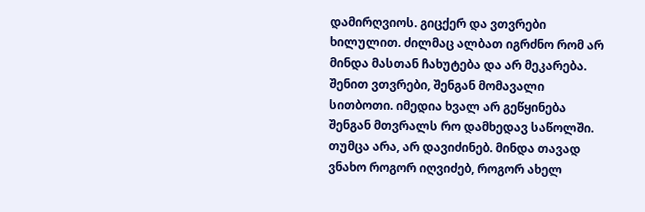დამირღვიოს. გიცქერ და ვთვრები ხილულით. ძილმაც ალბათ იგრძნო რომ არ მინდა მასთან ჩახუტება და არ მეკარება. შენით ვთვრები, შენგან მომავალი სითბოთი. იმედია ხვალ არ გეწყინება შენგან მთვრალს რო დამხედავ საწოლში. თუმცა არა, არ დავიძინებ. მინდა თავად ვნახო როგორ იღვიძებ, როგორ ახელ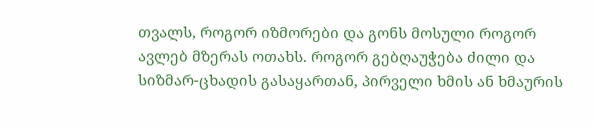თვალს, როგორ იზმორები და გონს მოსული როგორ ავლებ მზერას ოთახს. როგორ გებღაუჭება ძილი და სიზმარ-ცხადის გასაყართან, პირველი ხმის ან ხმაურის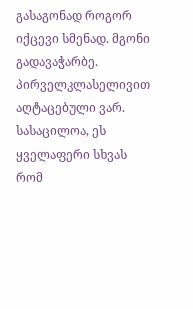გასაგონად როგორ იქცევი სმენად. მგონი გადავაჭარბე. პირველკლასელივით აღტაცებული ვარ. სასაცილოა, ეს ყველაფერი სხვას რომ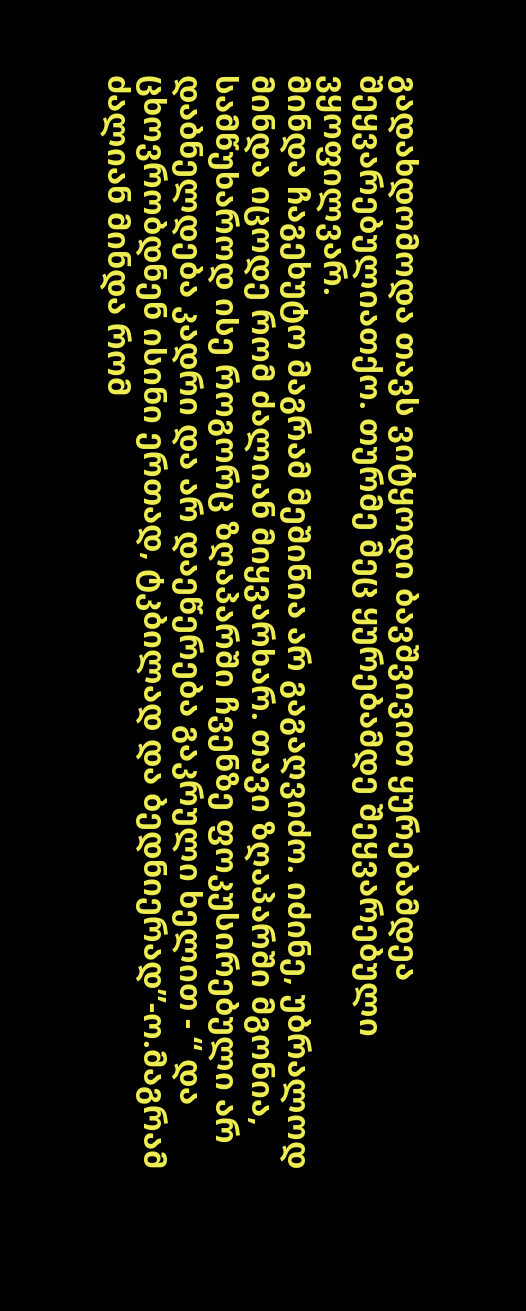გადახდომოდა თავს ვიტყოდი ბავშვივით ყურებამდეა შეყვარებულიათქო. თურმე მეც ყურებამდე შეყვარებული ვყოფილვარ.
მინდა ჩაგეხუტო მაგრამ მეშინია არ გაგაღვიძო. იძინე, უბრალოდ მინდა იცოდე რომ ძალიან მიყვარხარ. თავი ზღაპარში მგონია, სამწუხაროდ ისე როგორც ზღაპარში ჩვენზე ფოკუსირებული არ დაბნელდება კადრი და არ დაეწერება გაკრული ხელით - “ და ცხოვრობდნენ ისინი ერთად, ტკბილად და ბედნიერად”-ო.მაგრამ ძალიან მინდა რომ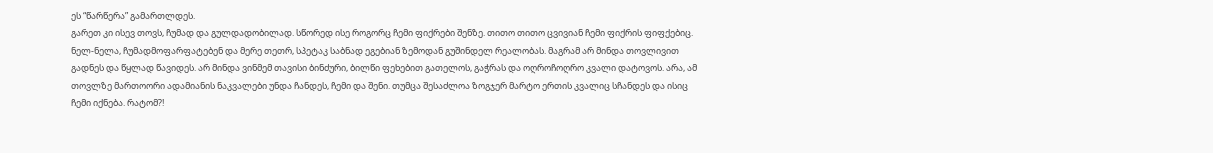ეს “წარწერა” გამართლდეს.
გარეთ კი ისევ თოვს, ჩუმად და გულდადობილად. სწორედ ისე როგორც ჩემი ფიქრები შენზე. თითო თითო ცვივიან ჩემი ფიქრის ფიფქებიც. ნელ-ნელა, ჩუმადმოფარფატებენ და მერე თეთრ, სპეტაკ საბნად ეგებიან ზემოდან გუშინდელ რეალობას. მაგრამ არ მინდა თოვლივით გადნეს და წყლად წავიდეს. არ მინდა ვინმემ თავისი ბინძური, ბილწი ფეხებით გათელოს, გაჭრას და ოღროჩოღრო კვალი დატოვოს. არა, ამ თოვლზე მართოორი ადამიანის ნაკვალები უნდა ჩანდეს, ჩემი და შენი. თუმცა შესაძლოა ზოგჯერ მარტო ერთის კვალიც სჩანდეს და ისიც ჩემი იქნება. რატომ?!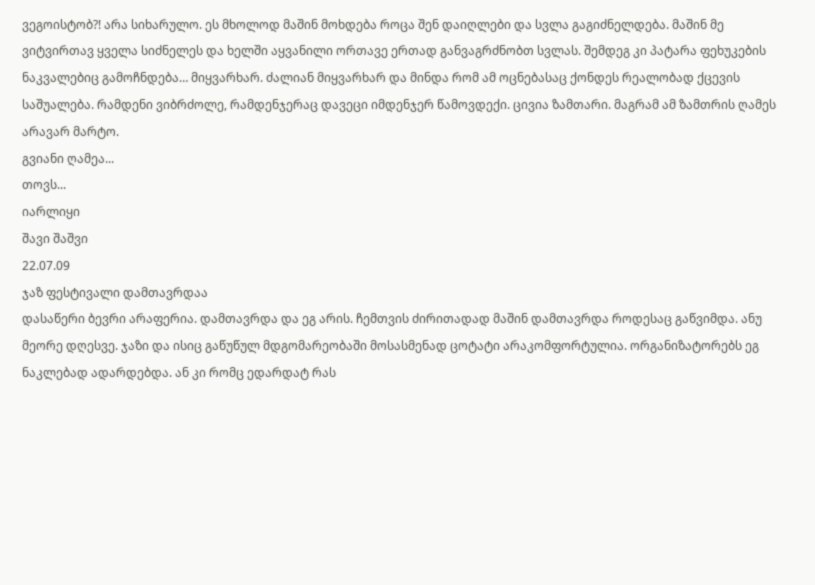ვეგოისტობ?! არა სიხარულო. ეს მხოლოდ მაშინ მოხდება როცა შენ დაიღლები და სვლა გაგიძნელდება. მაშინ მე ვიტვირთავ ყველა სიძნელეს და ხელში აყვანილი ორთავე ერთად განვაგრძნობთ სვლას. შემდეგ კი პატარა ფეხუკების ნაკვალებიც გამოჩნდება… მიყვარხარ. ძალიან მიყვარხარ და მინდა რომ ამ ოცნებასაც ქონდეს რეალობად ქცევის საშუალება. რამდენი ვიბრძოლე, რამდენჯერაც დავეცი იმდენჯერ წამოვდექი. ცივია ზამთარი. მაგრამ ამ ზამთრის ღამეს არავარ მარტო.
გვიანი ღამეა...
თოვს...
იარლიყი
შავი შაშვი
22.07.09
ჯაზ ფესტივალი დამთავრდაა
დასაწერი ბევრი არაფერია. დამთავრდა და ეგ არის. ჩემთვის ძირითადად მაშინ დამთავრდა როდესაც გაწვიმდა. ანუ მეორე დღესვე. ჯაზი და ისიც გაწუწულ მდგომარეობაში მოსასმენად ცოტატი არაკომფორტულია. ორგანიზატორებს ეგ ნაკლებად ადარდებდა. ან კი რომც ედარდატ რას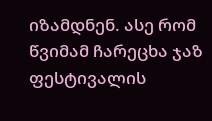იზამდნენ. ასე რომ წვიმამ ჩარეცხა ჯაზ ფესტივალის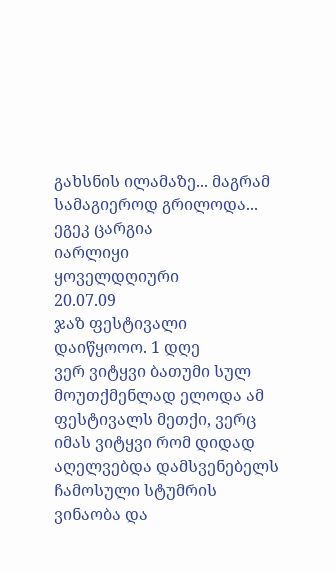გახსნის ილამაზე... მაგრამ სამაგიეროდ გრილოდა... ეგეკ ცარგია
იარლიყი
ყოველდღიური
20.07.09
ჯაზ ფესტივალი დაიწყოოო. 1 დღე
ვერ ვიტყვი ბათუმი სულ მოუთქმენლად ელოდა ამ ფესტივალს მეთქი, ვერც იმას ვიტყვი რომ დიდად აღელვებდა დამსვენებელს ჩამოსული სტუმრის ვინაობა და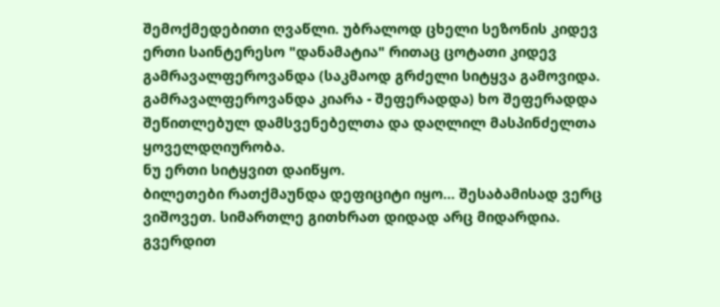შემოქმედებითი ღვაწლი. უბრალოდ ცხელი სეზონის კიდევ ერთი საინტერესო "დანამატია" რითაც ცოტათი კიდევ გამრავალფეროვანდა (საკმაოდ გრძელი სიტყვა გამოვიდა. გამრავალფეროვანდა კიარა - შეფერადდა) ხო შეფერადდა შეწითლებულ დამსვენებელთა და დაღლილ მასპინძელთა ყოველდღიურობა.
ნუ ერთი სიტყვით დაიწყო.
ბილეთები რათქმაუნდა დეფიციტი იყო... შესაბამისად ვერც ვიშოვეთ. სიმართლე გითხრათ დიდად არც მიდარდია. გვერდით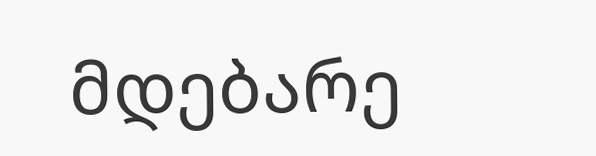მდებარე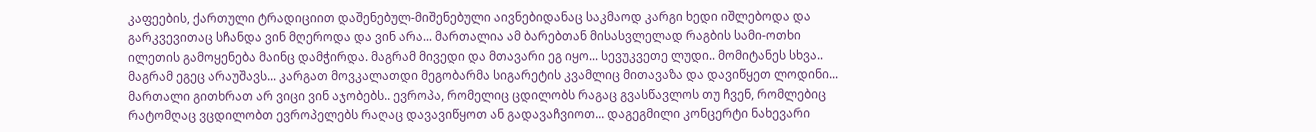კაფეების, ქართული ტრადიციით დაშენებულ-მიშენებული აივნებიდანაც საკმაოდ კარგი ხედი იშლებოდა და გარკვევითაც სჩანდა ვინ მღეროდა და ვინ არა... მართალია ამ ბარებთან მისასვლელად რაგბის სამი-ოთხი ილეთის გამოყენება მაინც დამჭირდა. მაგრამ მივედი და მთავარი ეგ იყო... სევუკვეთე ლუდი.. მომიტანეს სხვა.. მაგრამ ეგეც არაუშავს... კარგათ მოვკალათდი მეგობარმა სიგარეტის კვამლიც მითავაზა და დავიწყეთ ლოდინი...
მართალი გითხრათ არ ვიცი ვინ აჯობებს.. ევროპა, რომელიც ცდილობს რაგაც გვასწავლოს თუ ჩვენ, რომლებიც რატომღაც ვცდილობთ ევროპელებს რაღაც დავავიწყოთ ან გადავაჩვიოთ... დაგეგმილი კონცერტი ნახევარი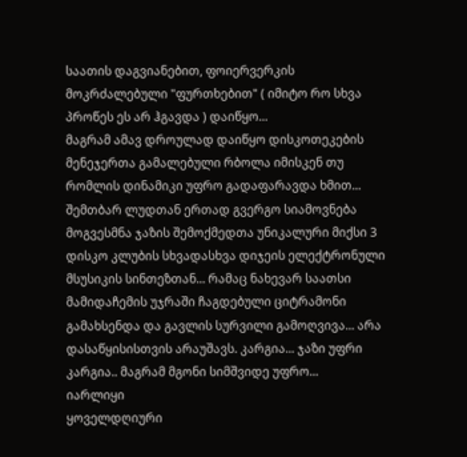საათის დაგვიანებით, ფოიერვერკის მოკრძალებული "ფურთხებით" ( იმიტო რო სხვა პროწეს ეს არ ჰგავდა ) დაიწყო...
მაგრამ ამავ დროულად დაიწყო დისკოთეკების მენეჯერთა გამალებული რბოლა იმისკენ თუ რომლის დინამიკი უფრო გადაფარავდა ხმით...
შემთბარ ლუდთან ერთად გვერგო სიამოვნება მოგვესმნა ჯაზის შემოქმედთა უნიკალური მიქსი 3 დისკო კლუბის სხვადასხვა დიჯეის ელექტრონული მსუსიკის სინთეზთან... რამაც ნახევარ საათსი მამიდაჩემის უჯრაში ჩაგდებული ციტრამონი გამახსენდა და გავლის სურვილი გამოღვივა... არა დასაწყისისთვის არაუშავს. კარგია... ჯაზი უფრი კარგია.. მაგრამ მგონი სიმშვიდე უფრო...
იარლიყი
ყოველდღიური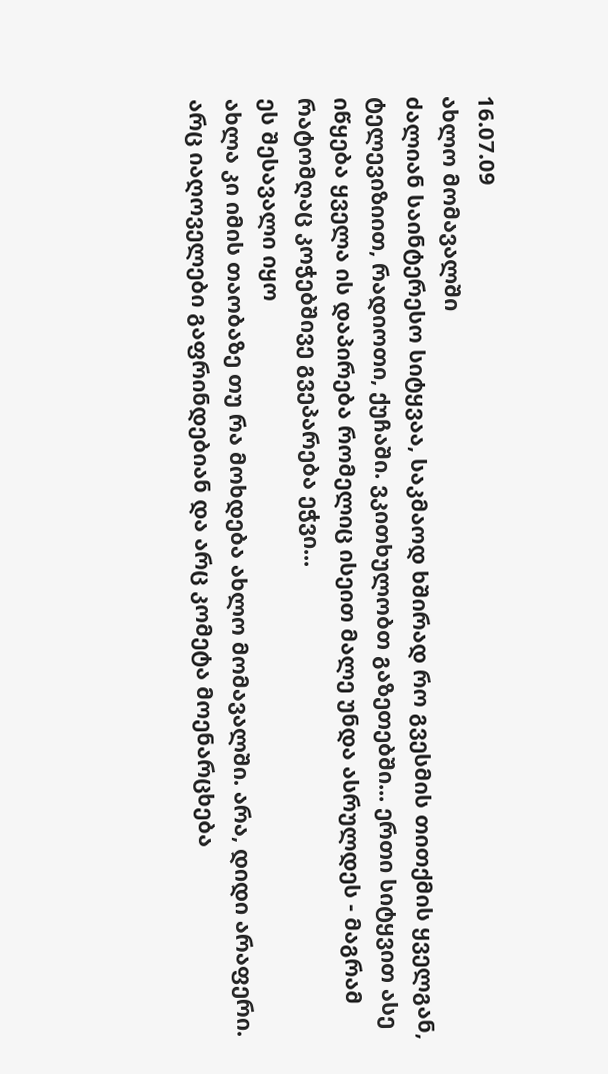16.07.09
ახლო მომავალში
ძალიან საინტერესო სიტყვაა, საკმაოდ ხშირად რო გვესმის თითქმის ყველგან, ტელევიზიით, რადიოთი, ქუჩაში. ვკითხულობთ გაზეთებში... ერთი სიტყვით ასე იწყება ყველა ის დაპირება რომელიც ისეით მალე უნდა ასრულდეს - მაგრამ რატომღაც კოჭებშივე გვეპარება ეჭვი...
ეს შესავალი იყო
ახლა კი იმის თაობაზე თუ რა მოხდება ახლო მომავალში. არა, დიდი არაფერი. არც იაღოველები გაფრინდებიან და არც კომეტა მოენარცხება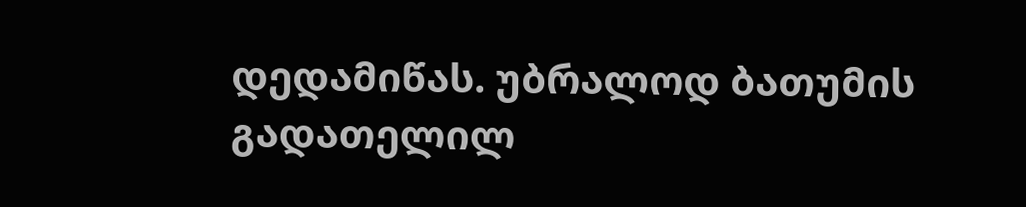დედამიწას. უბრალოდ ბათუმის გადათელილ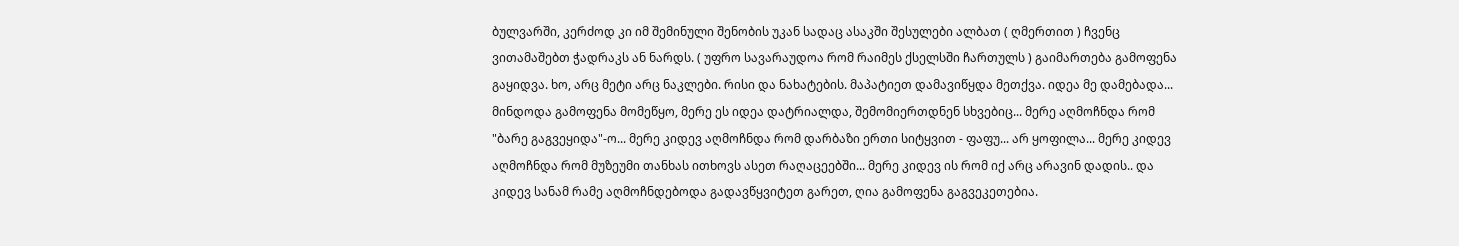ბულვარში, კერძოდ კი იმ შემინული შენობის უკან სადაც ასაკში შესულები ალბათ ( ღმერთით ) ჩვენც ვითამაშებთ ჭადრაკს ან ნარდს. ( უფრო სავარაუდოა რომ რაიმეს ქსელსში ჩართულს ) გაიმართება გამოფენა გაყიდვა. ხო, არც მეტი არც ნაკლები. რისი და ნახატების. მაპატიეთ დამავიწყდა მეთქვა. იდეა მე დამებადა... მინდოდა გამოფენა მომეწყო, მერე ეს იდეა დატრიალდა, შემომიერთდნენ სხვებიც... მერე აღმოჩნდა რომ "ბარე გაგვეყიდა"-ო... მერე კიდევ აღმოჩნდა რომ დარბაზი ერთი სიტყვით - ფაფუ... არ ყოფილა... მერე კიდევ აღმოჩნდა რომ მუზეუმი თანხას ითხოვს ასეთ რაღაცეებში... მერე კიდევ ის რომ იქ არც არავინ დადის.. და კიდევ სანამ რამე აღმოჩნდებოდა გადავწყვიტეთ გარეთ, ღია გამოფენა გაგვეკეთებია.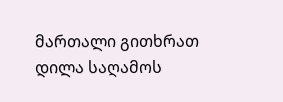მართალი გითხრათ დილა საღამოს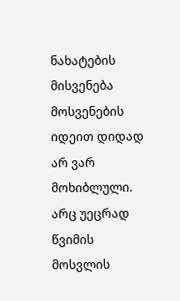ნახატების მისვენება მოსვენების იდეით დიდად არ ვარ მოხიბლული. არც უეცრად წვიმის მოსვლის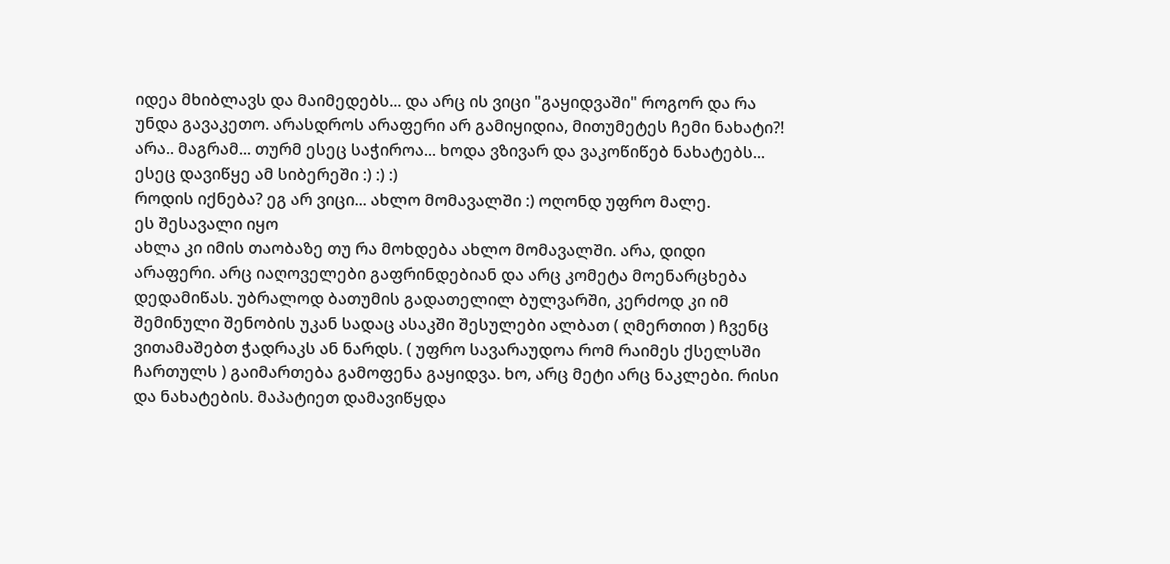იდეა მხიბლავს და მაიმედებს... და არც ის ვიცი "გაყიდვაში" როგორ და რა უნდა გავაკეთო. არასდროს არაფერი არ გამიყიდია, მითუმეტეს ჩემი ნახატი?! არა.. მაგრამ... თურმ ესეც საჭიროა... ხოდა ვზივარ და ვაკოწიწებ ნახატებს... ესეც დავიწყე ამ სიბერეში :) :) :)
როდის იქნება? ეგ არ ვიცი... ახლო მომავალში :) ოღონდ უფრო მალე.
ეს შესავალი იყო
ახლა კი იმის თაობაზე თუ რა მოხდება ახლო მომავალში. არა, დიდი არაფერი. არც იაღოველები გაფრინდებიან და არც კომეტა მოენარცხება დედამიწას. უბრალოდ ბათუმის გადათელილ ბულვარში, კერძოდ კი იმ შემინული შენობის უკან სადაც ასაკში შესულები ალბათ ( ღმერთით ) ჩვენც ვითამაშებთ ჭადრაკს ან ნარდს. ( უფრო სავარაუდოა რომ რაიმეს ქსელსში ჩართულს ) გაიმართება გამოფენა გაყიდვა. ხო, არც მეტი არც ნაკლები. რისი და ნახატების. მაპატიეთ დამავიწყდა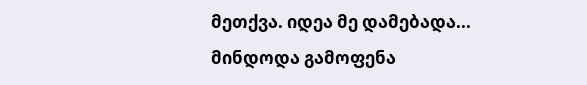მეთქვა. იდეა მე დამებადა... მინდოდა გამოფენა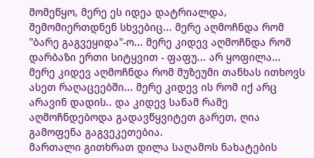მომეწყო, მერე ეს იდეა დატრიალდა, შემომიერთდნენ სხვებიც... მერე აღმოჩნდა რომ "ბარე გაგვეყიდა"-ო... მერე კიდევ აღმოჩნდა რომ დარბაზი ერთი სიტყვით - ფაფუ... არ ყოფილა... მერე კიდევ აღმოჩნდა რომ მუზეუმი თანხას ითხოვს ასეთ რაღაცეებში... მერე კიდევ ის რომ იქ არც არავინ დადის.. და კიდევ სანამ რამე აღმოჩნდებოდა გადავწყვიტეთ გარეთ, ღია გამოფენა გაგვეკეთებია.
მართალი გითხრათ დილა საღამოს ნახატების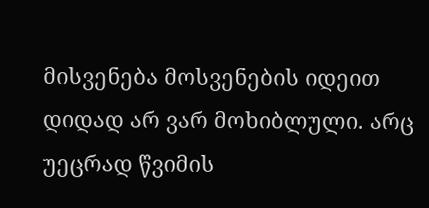მისვენება მოსვენების იდეით დიდად არ ვარ მოხიბლული. არც უეცრად წვიმის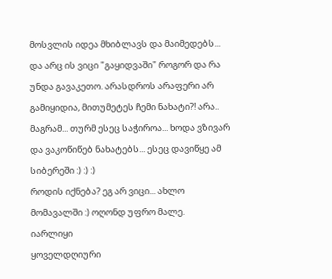მოსვლის იდეა მხიბლავს და მაიმედებს... და არც ის ვიცი "გაყიდვაში" როგორ და რა უნდა გავაკეთო. არასდროს არაფერი არ გამიყიდია, მითუმეტეს ჩემი ნახატი?! არა.. მაგრამ... თურმ ესეც საჭიროა... ხოდა ვზივარ და ვაკოწიწებ ნახატებს... ესეც დავიწყე ამ სიბერეში :) :) :)
როდის იქნება? ეგ არ ვიცი... ახლო მომავალში :) ოღონდ უფრო მალე.
იარლიყი
ყოველდღიური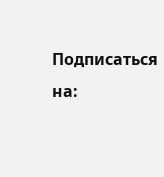Подписаться на: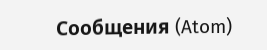Сообщения (Atom)